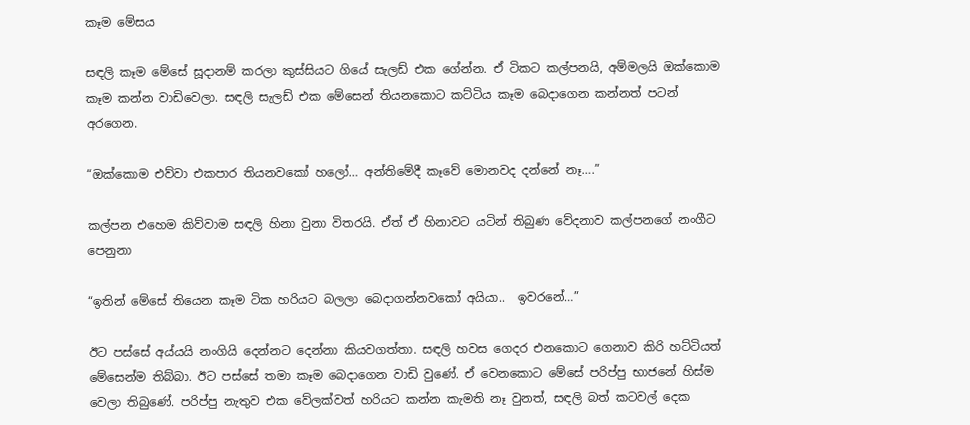කෑම මේසය

සඳලි කෑම මේසේ සූදානම් කරලා කුස්සියට ගියේ සැලඩ් එක ගේන්න. ඒ ටිකට කල්පනයි, අම්මලයි ඔක්කොම කෑම කන්න වාඩිවෙලා. සඳලි සැලඩ් එක මේසෙන් තියනකොට කට්ටිය කෑම බෙදාගෙන කන්නත් පටන් අරගෙන.

“ඔක්කොම එව්වා එකපාර තියනවකෝ හලෝ… අන්තිමේදී කෑවේ මොනවද දන්නේ නෑ….”

කල්පන එහෙම කිව්වාම සඳලි හිනා වුනා විතරයි. ඒත් ඒ හිනාවට යටින් තිබුණ වේදනාව කල්පනගේ නංගීට පෙනුනා

“ඉතින් මේසේ තියෙන කෑම ටික හරියට බලලා බෙදාගන්නවකෝ අයියා..  ඉවරනේ…”

ඊට පස්සේ අය්යයි නංගියි දෙන්නට දෙන්නා කියවගත්තා. සඳලි හවස ගෙදර එනකොට ගෙනාව කිරි හට්ටියත් මේසෙන්ම තිබ්බා. ඊට පස්සේ තමා කෑම බෙදාගෙන වාඩි වුණේ. ඒ වෙනකොට මේසේ පරිප්පු භාජනේ හිස්ම වෙලා තිබුණේ. පරිප්පු නැතුව එක වේලක්වත් හරියට කන්න කැමති නෑ වුනත්, සඳලි බත් කටවල් දෙක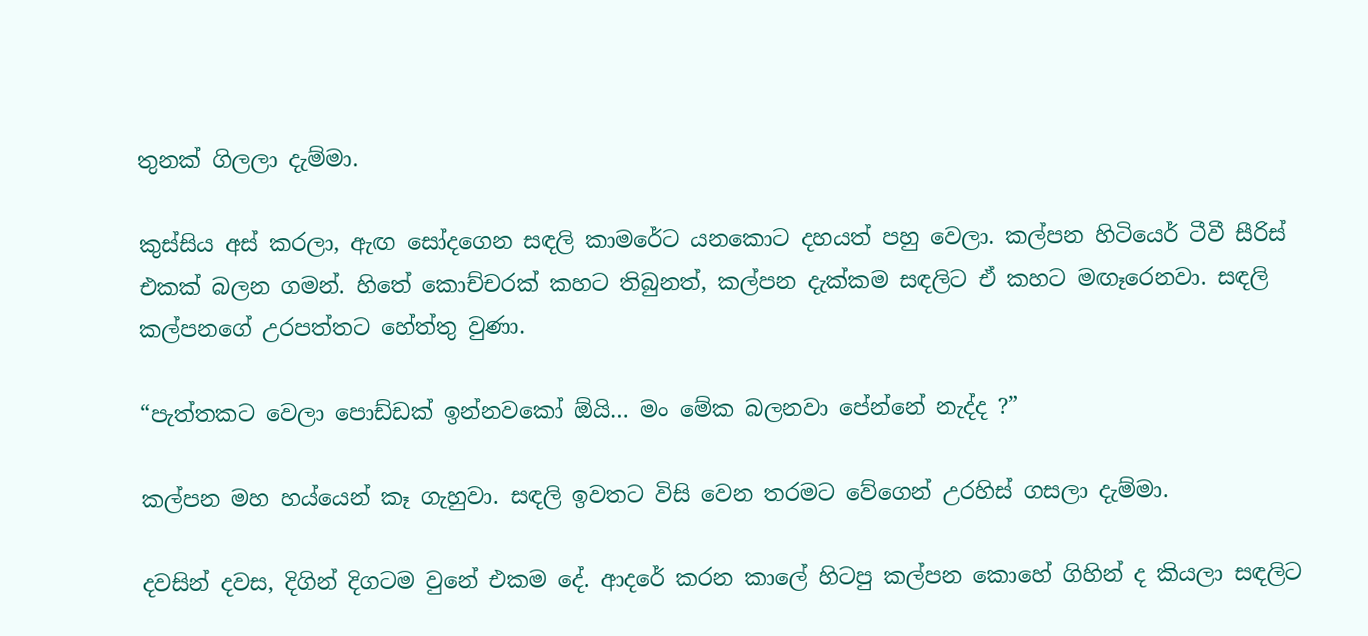තුනක් ගිලලා දැම්මා.

කුස්සිය අස් කරලා, ඇඟ සෝදගෙන සඳලි කාමරේට යනකොට දහයත් පහු වෙලා. කල්පන හිටියෙර් ටීවී සීරිස් එකක් බලන ගමන්. හිතේ කොච්චරක් කහට තිබුනත්, කල්පන දැක්කම සඳලිට ඒ කහට මඟෑරෙනවා. සඳලි කල්පනගේ උරපත්තට හේත්තු වුණා.

“පැත්තකට වෙලා පොඩ්ඩක් ඉන්නවකෝ ඕයි… මං මේක බලනවා පේන්නේ නැද්ද ?”

කල්පන මහ හය්යෙන් කෑ ගැහුවා. සඳලි ඉවතට විසි වෙන තරමට වේගෙන් උරහිස් ගසලා දැම්මා.

දවසින් දවස, දිගින් දිගටම වුනේ එකම දේ. ආදරේ කරන කාලේ හිටපු කල්පන කොහේ ගිහින් ද කියලා සඳලිට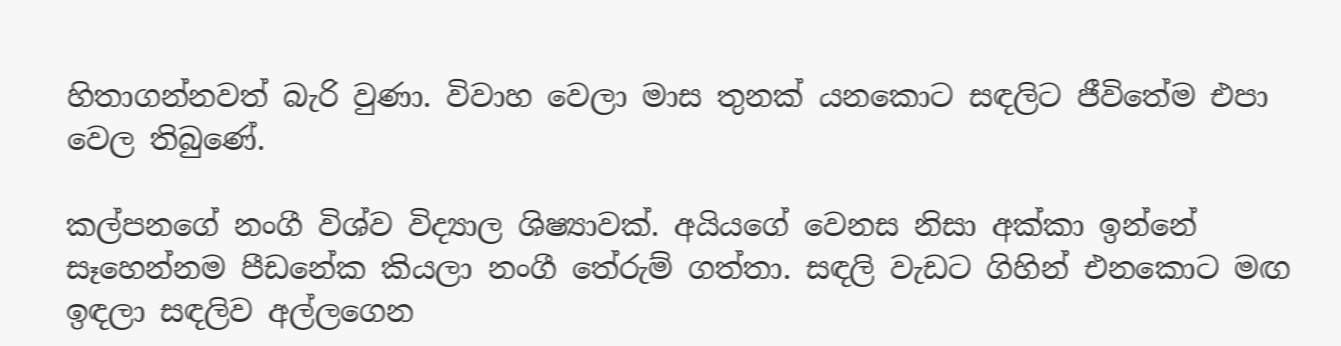හිතාගන්නවත් බැරි වුණා. විවාහ වෙලා මාස තුනක් යනකොට සඳලිට ජීවිතේම එපා වෙල තිබුණේ.

කල්පනගේ නංගී විශ්ව විද්‍යාල ශිෂ්‍යාවක්. අයියගේ වෙනස නිසා අක්කා ඉන්නේ සෑහෙන්නම පීඩනේක කියලා නංගී තේරුම් ගත්තා. සඳලි වැඩට ගිහින් එනකොට මඟ ඉඳලා සඳලිව අල්ලගෙන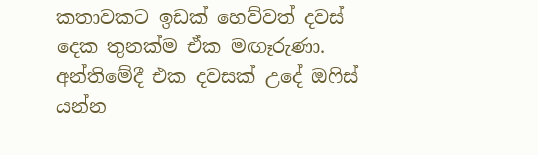කතාවකට ඉඩක් හෙව්වත් දවස් දෙක තුනක්ම ඒක මඟෑරුණා. අන්තිමේදී එක දවසක් උදේ ඔෆිස් යන්න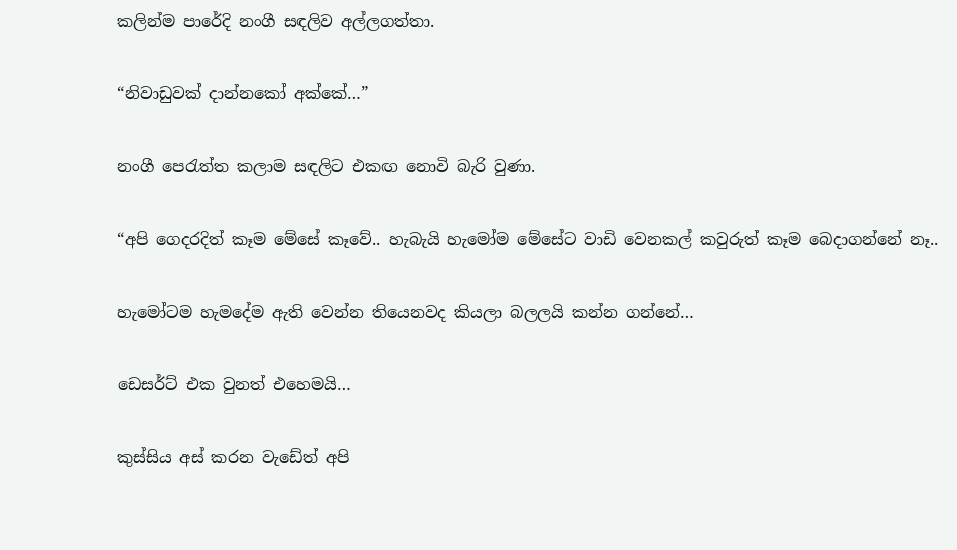කලින්ම පාරේදි නංගී සඳලිව අල්ලගත්තා.

“නිවාඩුවක් දාන්නකෝ අක්කේ…”

නංගී පෙරැත්ත කලාම සඳලිට එකඟ නොවි බැරි වුණා.

“අපි ගෙදරදිත් කෑම මේසේ කෑවේ.. හැබැයි හැමෝම මේසේට වාඩි වෙනකල් කවුරුත් කෑම බෙදාගන්නේ නෑ..

හැමෝටම හැමදේම ඇති වෙන්න තියෙනවද කියලා බලලයි කන්න ගන්නේ…

ඩෙසර්ට් එක වුනත් එහෙමයි…

කුස්සිය අස් කරන වැඩේත් අපි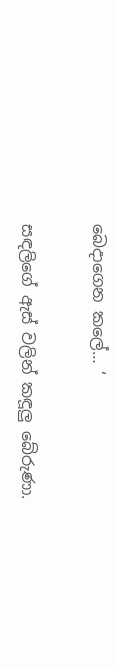බෙදාගෙන කලේ… ‘

සඳලිගේ ඇස් වලින් කඳූලු බේරුණා.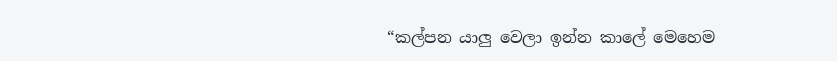“කල්පන යාලු වෙලා ඉන්න කාලේ මෙහෙම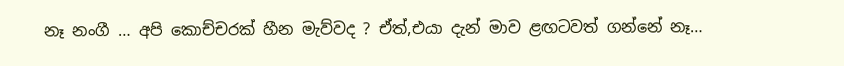නෑ නංගී … අපි කොච්චරක් හීන මැව්වද ? ඒත්,එයා දැන් මාව ළඟටවත් ගන්නේ නෑ…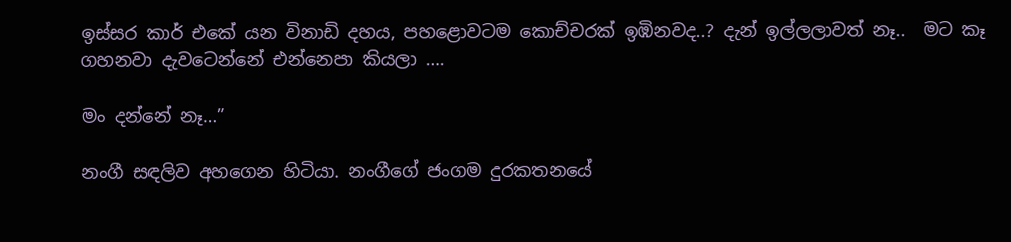ඉස්සර කාර් එකේ යන විනාඩි දහය, පහළොවටම කොච්චරක් ඉඹිනවද..? දැන් ඉල්ලලාවත් නෑ..  මට කෑ ගහනවා දැවටෙන්නේ එන්නෙපා කියලා ….

මං දන්නේ නෑ…”

නංගී සඳලිව අහගෙන හිටියා. නංගීගේ ජංගම දුරකතනයේ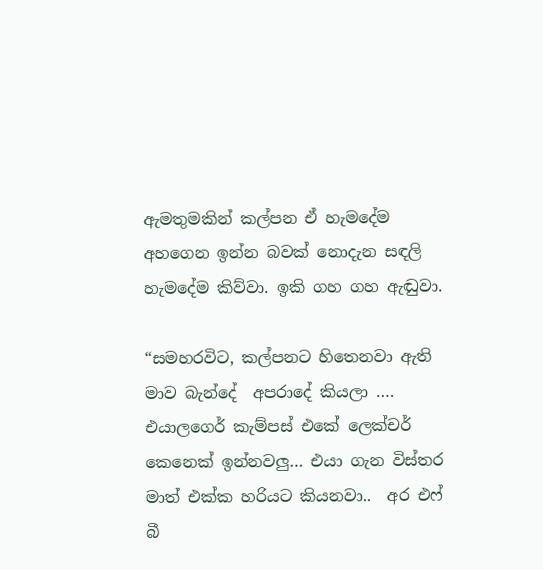ඇමතුමකින් කල්පන ඒ හැමදේම අහගෙන ඉන්න බවක් නොදැන සඳලි හැමදේම කිව්වා. ඉකි ගහ ගහ ඇඬුවා.

“සමහරවිට, කල්පනට හිතෙනවා ඇති මාව බැන්දේ  අපරාදේ කියලා …. එයාලගෙර් කැම්පස් එකේ ලෙක්චර් කෙනෙක් ඉන්නවලු… එයා ගැන විස්තර මාත් එක්ක හරියට කියනවා..  අර එෆ් බී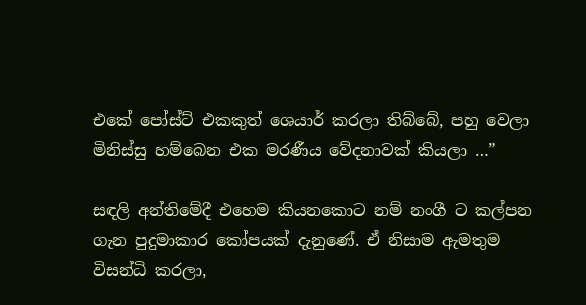එකේ පෝස්ට් එකකුත් ශෙයාර් කරලා තිබ්බේ, පහු වෙලා මිනිස්සු හම්බෙන එක මරණීය වේදනාවක් කියලා …”

සඳලි අන්තිමේදී එහෙම කියනකොට නම් නංගී ට කල්පන ගැන පුදුමාකාර කෝපයක් දැනුණේ. ඒ නිසාම ඇමතුම විසන්ධි කරලා,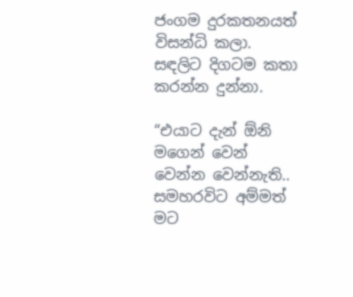ජංගම දුරකතනයත් විසන්ධි කලා. සඳලිට දිගටම කතා කරන්න දුන්නා.

“එයාට දැන් ඕනි මගෙන් වෙන් වෙන්න වෙන්නැති.. සමහරවිට අම්මත් මට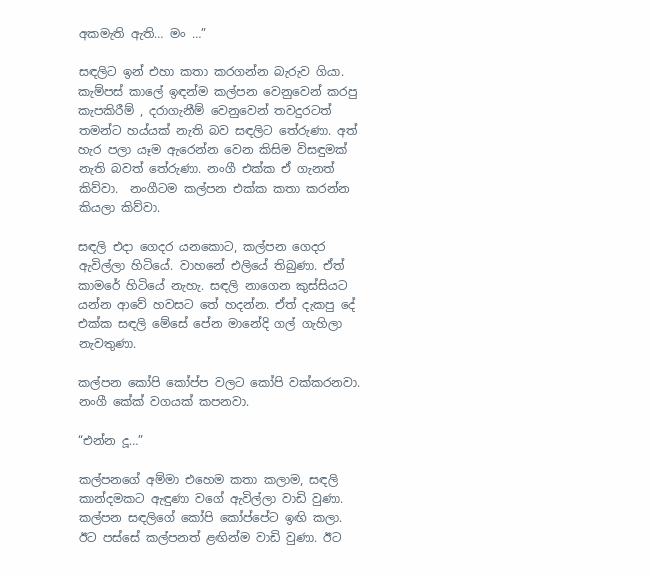අකමැති ඇති… මං …”

සඳලිට ඉන් එහා කතා කරගන්න බැරුව ගියා. කැම්පස් කාලේ ඉඳන්ම කල්පන වෙනුවෙන් කරපු කැපකිරීම් , දරාගැනීම් වෙනුවෙන් තවදුරටත් තමන්ට හය්යක් නැති බව සඳලිට තේරුණා. අත් හැර පලා යෑම ඇරෙන්න වෙන කිසිම විසඳුමක් නැති බවත් තේරුණා. නංගී එක්ක ඒ ගැනත් කිව්වා.  නංගීටම කල්පන එක්ක කතා කරන්න කියලා කිව්වා.

සඳලි එදා ගෙදර යනකොට, කල්පන ගෙදර ඇවිල්ලා හිටියේ. වාහනේ එලියේ තිබුණා. ඒත් කාමරේ හිටියේ නැහැ. සඳලි නාගෙන කුස්සියට යන්න ආවේ හවසට තේ හදන්න. ඒත් දැකපු දේ එක්ක සඳලි මේසේ පේන මානේදි ගල් ගැහිලා නැවතුණා.

කල්පන කෝපි කෝප්ප වලට කෝපි වක්කරනවා. නංගී කේක් වගයක් කපනවා.

“එන්න දූ…”

කල්පනගේ අම්මා එහෙම කතා කලාම, සඳලි කාන්දමකට ඇඳුණා වගේ ඇවිල්ලා වාඩි වුණා. කල්පන සඳලිගේ කෝපි කෝප්පේට ඉඟි කලා. ඊට පස්සේ කල්පනත් ළඟින්ම වාඩි වුණා. ඊට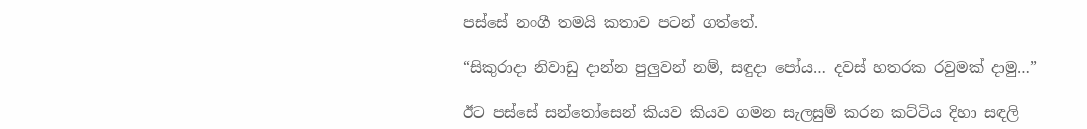පස්සේ නංගී තමයි කතාව පටන් ගත්තේ.

“සිකුරාදා නිවාඩු දාන්න පුලුවන් නම්, සඳුදා පෝය… දවස් හතරක රවුමක් දාමු…”

ඊට පස්සේ සන්තෝසෙන් කියව කියව ගමන සැලසුම් කරන කට්ටිය දිහා සඳලි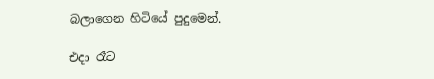බලාගෙන හිටියේ පුදුමෙන්.

එදා රෑට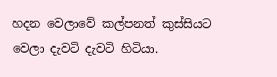හදන වෙලාවේ කල්පනත් කුස්සියට වෙලා දැවටි දැවටි හිටියා.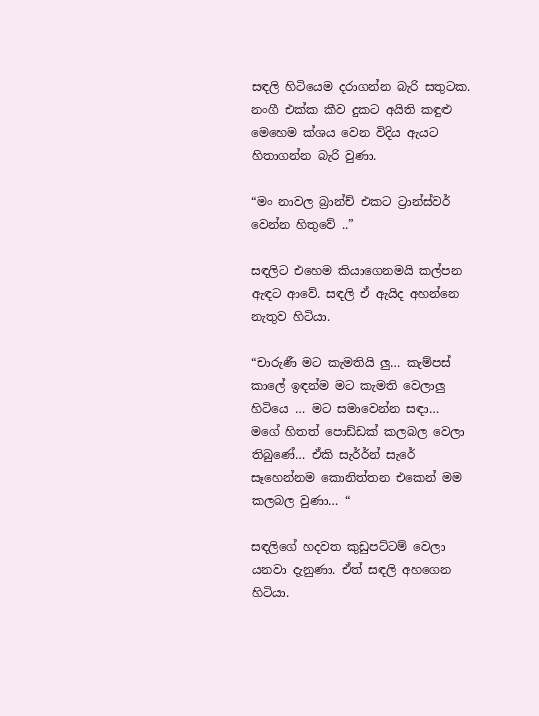සඳලි හිටියෙම දරාගන්න බැරි සතුටක. නංගී එක්ක කීව දුකට අයිති කඳුළු මෙහෙම ක්ශය වෙන විදිය ඇයට හිතාගන්න බැරි වුණා.

“මං නාවල බ්‍රාන්ච් එකට ට්‍රාන්ස්වර් වෙන්න හිතුවේ ..”

සඳලිට එහෙම කියාගෙනමයි කල්පන ඇඳට ආවේ. සඳලි ඒ ඇයිද අහන්නෙ නැතුව හිටියා.

“චාරුණී මට කැමතියි ලු… කැම්පස් කාලේ ඉඳන්ම මට කැමති වෙලාලු හිටියෙ … මට සමාවෙන්න සඳා… මගේ හිතත් පොඩ්ඩක් කලබල වෙලා තිබුණේ… ඒකි සැර්‍ර්න් සැරේ සෑහෙන්නම කොනිත්තන එකෙන් මම කලබල වුණා… “

සඳලිගේ හදවත කුඩුපට්ටම් වෙලා යනවා දැනුණා. ඒත් සඳලි අහගෙන හිටියා.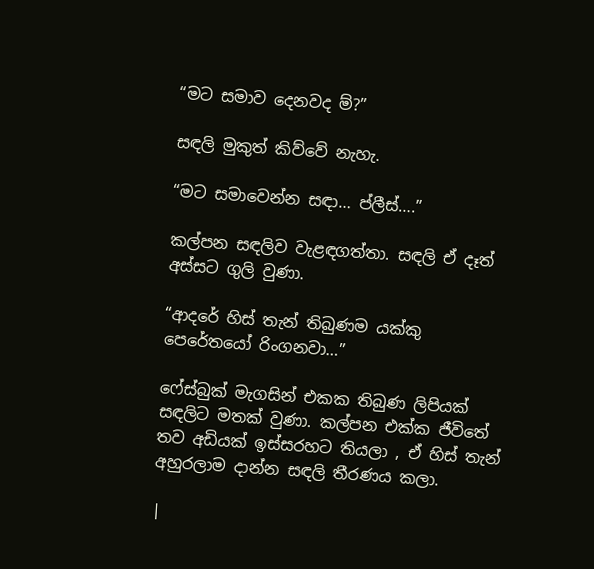“මට සමාව දෙනවද ම්?”

සඳලි මුකුත් කිව්වේ නැහැ.

“මට සමාවෙන්න සඳා… ප්ලීස්….”

කල්පන සඳලිව වැළඳගත්තා. සඳලි ඒ දෑත් අස්සට ගුලි වුණා.

“ආදරේ හිස් තැන් තිබුණම යක්කු පෙරේතයෝ රිංගනවා…”

ෆේස්බුක් මැගසින් එකක තිබුණ ලිපියක් සඳලිට මතක් වුණා. කල්පන එක්ක ජීවිතේ තව අඩියක් ඉස්සරහට තියලා , ඒ හිස් තැන් අහුරලාම දාන්න සඳලි තීරණය කලා.

|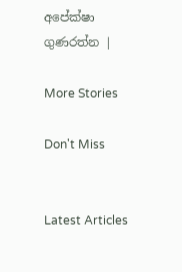අපේක්ෂා ගුණරත්න |

More Stories

Don't Miss


Latest Articles